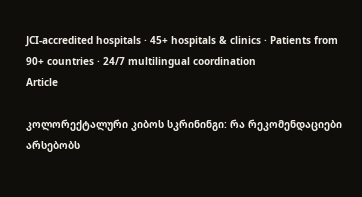JCI-accredited hospitals · 45+ hospitals & clinics · Patients from 90+ countries · 24/7 multilingual coordination
Article

კოლორექტალური კიბოს სკრინინგი: რა რეკომენდაციები არსებობს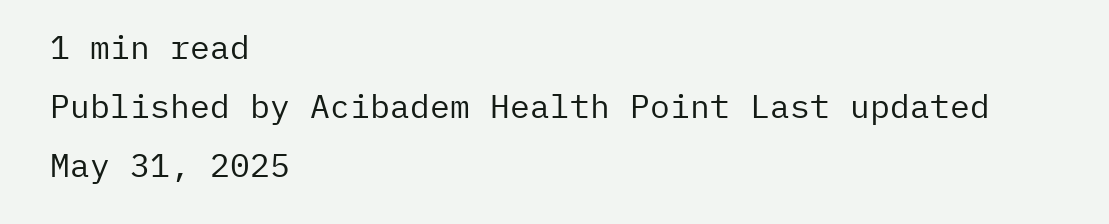1 min read
Published by Acibadem Health Point Last updated May 31, 2025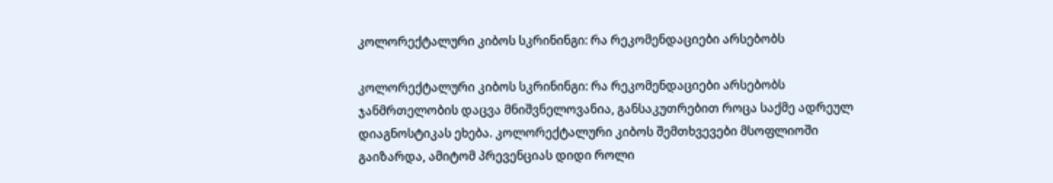კოლორექტალური კიბოს სკრინინგი: რა რეკომენდაციები არსებობს

კოლორექტალური კიბოს სკრინინგი: რა რეკომენდაციები არსებობს ჯანმრთელობის დაცვა მნიშვნელოვანია, განსაკუთრებით როცა საქმე ადრეულ დიაგნოსტიკას ეხება. კოლორექტალური კიბოს შემთხვევები მსოფლიოში გაიზარდა, ამიტომ პრევენციას დიდი როლი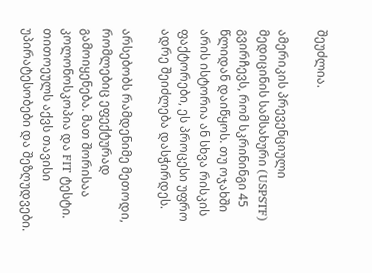შეუძლია.

ამერიკის პრევენციული მედიცინის სამსახური (USPSTF) გვირჩევს, რომ სკრინინგი 45 წლიდან დაიწყოს. თუ ოჯახში არის ისტორია ან სხვა რისკის ფაქტორები, ეს პროცესი უფრო ადრე შეიძლება დასჭირდეს.

არსებობს რამდენიმე მეთოდი, რომლებიც ეფექტურად გამოიყენება. მათ შორისაა კოლონოსკოპია და FIT ტესტი. თითოეულს აქვს თავისი უპირატესობები და შეზღუდვები.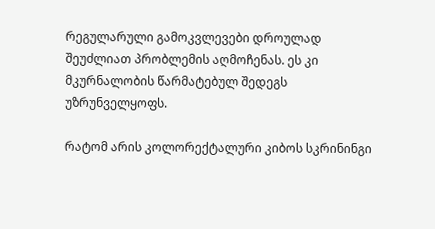რეგულარული გამოკვლევები დროულად შეუძლიათ პრობლემის აღმოჩენას. ეს კი მკურნალობის წარმატებულ შედეგს უზრუნველყოფს.

რატომ არის კოლორექტალური კიბოს სკრინინგი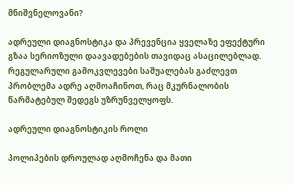მნიშვნელოვანი?

ადრეული დიაგნოსტიკა და პრევენცია ყველაზე ეფექტური გზაა სერიოზული დაავადებების თავიდაც ასაცილებლად. რეგულარული გამოკვლევები საშუალებას გაძლევთ პრობლემა ადრე აღმოაჩინოთ, რაც მკურნალობის წარმატებულ შედეგს უზრუნველყოფს.

ადრეული დიაგნოსტიკის როლი

პოლიპების დროულად აღმოჩენა და მათი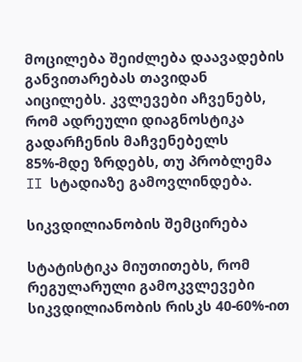მოცილება შეიძლება დაავადების განვითარებას თავიდან აიცილებს. კვლევები აჩვენებს, რომ ადრეული დიაგნოსტიკა გადარჩენის მაჩვენებელს 85%-მდე ზრდებს, თუ პრობლემა II სტადიაზე გამოვლინდება.

სიკვდილიანობის შემცირება

სტატისტიკა მიუთითებს, რომ რეგულარული გამოკვლევები სიკვდილიანობის რისკს 40-60%-ით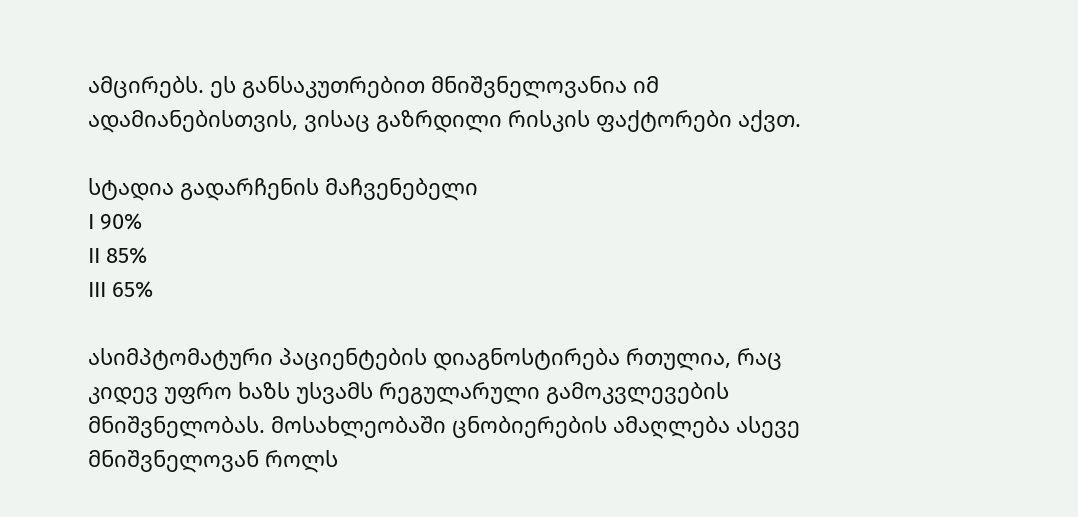ამცირებს. ეს განსაკუთრებით მნიშვნელოვანია იმ ადამიანებისთვის, ვისაც გაზრდილი რისკის ფაქტორები აქვთ.

სტადია გადარჩენის მაჩვენებელი
I 90%
II 85%
III 65%

ასიმპტომატური პაციენტების დიაგნოსტირება რთულია, რაც კიდევ უფრო ხაზს უსვამს რეგულარული გამოკვლევების მნიშვნელობას. მოსახლეობაში ცნობიერების ამაღლება ასევე მნიშვნელოვან როლს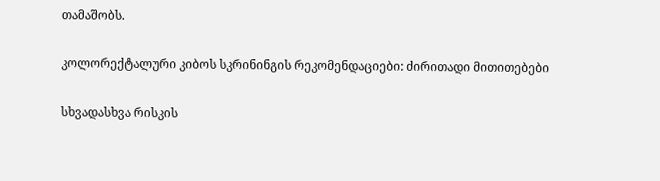თამაშობს.

კოლორექტალური კიბოს სკრინინგის რეკომენდაციები: ძირითადი მითითებები

სხვადასხვა რისკის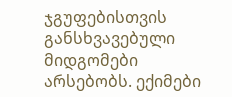ჯგუფებისთვის განსხვავებული მიდგომები არსებობს. ექიმები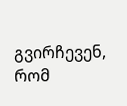გვირჩევენ, რომ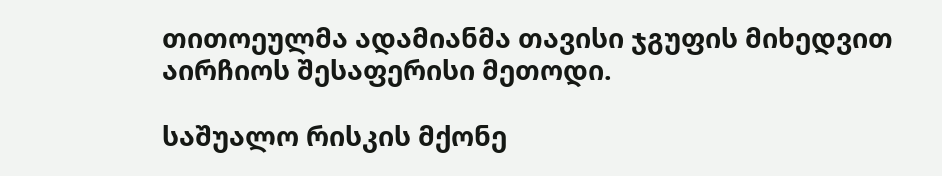თითოეულმა ადამიანმა თავისი ჯგუფის მიხედვით აირჩიოს შესაფერისი მეთოდი.

საშუალო რისკის მქონე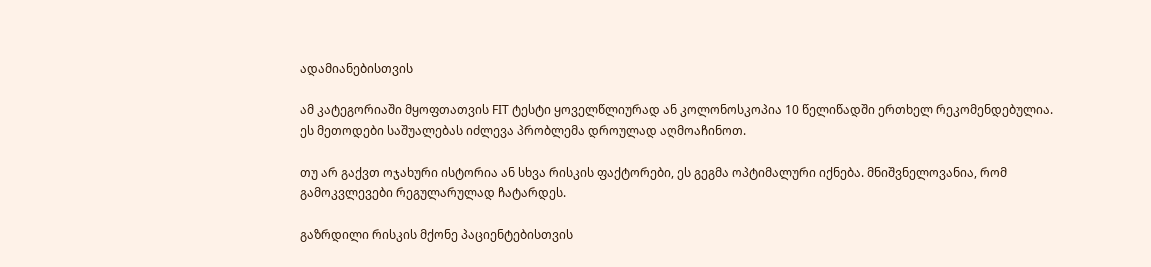ადამიანებისთვის

ამ კატეგორიაში მყოფთათვის FIT ტესტი ყოველწლიურად ან კოლონოსკოპია 10 წელიწადში ერთხელ რეკომენდებულია. ეს მეთოდები საშუალებას იძლევა პრობლემა დროულად აღმოაჩინოთ.

თუ არ გაქვთ ოჯახური ისტორია ან სხვა რისკის ფაქტორები, ეს გეგმა ოპტიმალური იქნება. მნიშვნელოვანია, რომ გამოკვლევები რეგულარულად ჩატარდეს.

გაზრდილი რისკის მქონე პაციენტებისთვის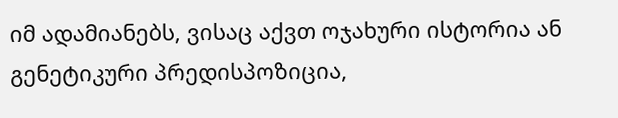იმ ადამიანებს, ვისაც აქვთ ოჯახური ისტორია ან გენეტიკური პრედისპოზიცია,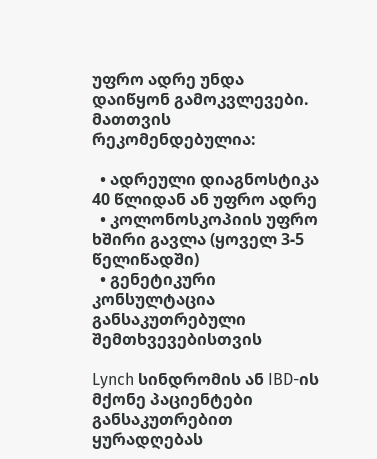უფრო ადრე უნდა დაიწყონ გამოკვლევები. მათთვის რეკომენდებულია:

  • ადრეული დიაგნოსტიკა 40 წლიდან ან უფრო ადრე
  • კოლონოსკოპიის უფრო ხშირი გავლა (ყოველ 3-5 წელიწადში)
  • გენეტიკური კონსულტაცია განსაკუთრებული შემთხვევებისთვის

Lynch სინდრომის ან IBD-ის მქონე პაციენტები განსაკუთრებით ყურადღებას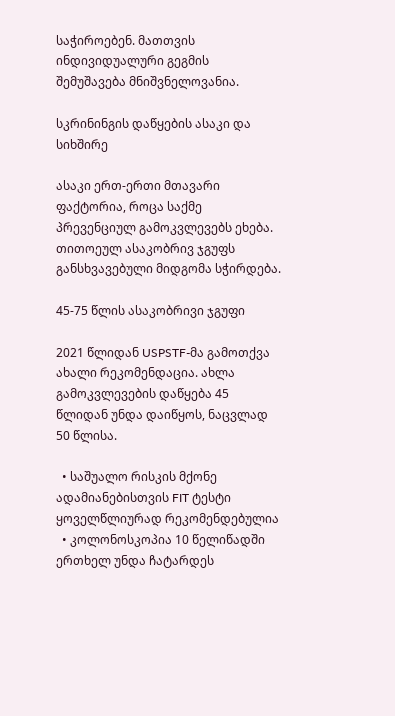საჭიროებენ. მათთვის ინდივიდუალური გეგმის შემუშავება მნიშვნელოვანია.

სკრინინგის დაწყების ასაკი და სიხშირე

ასაკი ერთ-ერთი მთავარი ფაქტორია, როცა საქმე პრევენციულ გამოკვლევებს ეხება. თითოეულ ასაკობრივ ჯგუფს განსხვავებული მიდგომა სჭირდება.

45-75 წლის ასაკობრივი ჯგუფი

2021 წლიდან USPSTF-მა გამოთქვა ახალი რეკომენდაცია. ახლა გამოკვლევების დაწყება 45 წლიდან უნდა დაიწყოს, ნაცვლად 50 წლისა.

  • საშუალო რისკის მქონე ადამიანებისთვის FIT ტესტი ყოველწლიურად რეკომენდებულია
  • კოლონოსკოპია 10 წელიწადში ერთხელ უნდა ჩატარდეს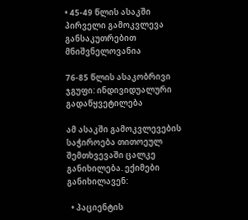• 45-49 წლის ასაკში პირველი გამოკვლევა განსაკუთრებით მნიშვნელოვანია

76-85 წლის ასაკობრივი ჯგუფი: ინდივიდუალური გადაწყვეტილება

ამ ასაკში გამოკვლევების საჭიროება თითოეულ შემთხვევაში ცალკე განიხილება. ექიმები განიხილავენ:

  • პაციენტის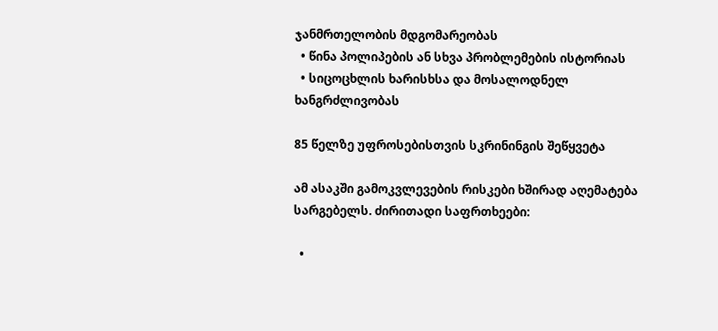ჯანმრთელობის მდგომარეობას
  • წინა პოლიპების ან სხვა პრობლემების ისტორიას
  • სიცოცხლის ხარისხსა და მოსალოდნელ ხანგრძლივობას

85 წელზე უფროსებისთვის სკრინინგის შეწყვეტა

ამ ასაკში გამოკვლევების რისკები ხშირად აღემატება სარგებელს. ძირითადი საფრთხეები:

  •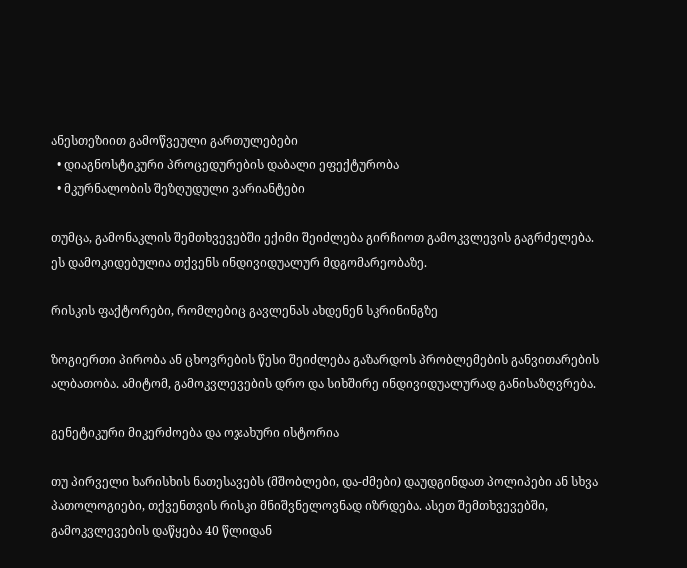ანესთეზიით გამოწვეული გართულებები
  • დიაგნოსტიკური პროცედურების დაბალი ეფექტურობა
  • მკურნალობის შეზღუდული ვარიანტები

თუმცა, გამონაკლის შემთხვევებში ექიმი შეიძლება გირჩიოთ გამოკვლევის გაგრძელება. ეს დამოკიდებულია თქვენს ინდივიდუალურ მდგომარეობაზე.

რისკის ფაქტორები, რომლებიც გავლენას ახდენენ სკრინინგზე

ზოგიერთი პირობა ან ცხოვრების წესი შეიძლება გაზარდოს პრობლემების განვითარების ალბათობა. ამიტომ, გამოკვლევების დრო და სიხშირე ინდივიდუალურად განისაზღვრება.

გენეტიკური მიკერძოება და ოჯახური ისტორია

თუ პირველი ხარისხის ნათესავებს (მშობლები, და-ძმები) დაუდგინდათ პოლიპები ან სხვა პათოლოგიები, თქვენთვის რისკი მნიშვნელოვნად იზრდება. ასეთ შემთხვევებში, გამოკვლევების დაწყება 40 წლიდან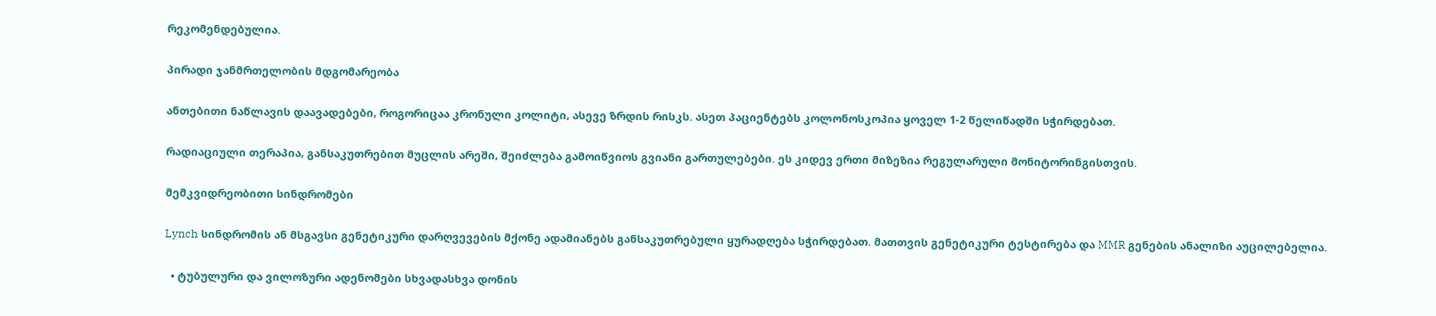რეკომენდებულია.

პირადი ჯანმრთელობის მდგომარეობა

ანთებითი ნაწლავის დაავადებები, როგორიცაა კრონული კოლიტი, ასევე ზრდის რისკს. ასეთ პაციენტებს კოლონოსკოპია ყოველ 1-2 წელიწადში სჭირდებათ.

რადიაციული თერაპია, განსაკუთრებით მუცლის არეში, შეიძლება გამოიწვიოს გვიანი გართულებები. ეს კიდევ ერთი მიზეზია რეგულარული მონიტორინგისთვის.

მემკვიდრეობითი სინდრომები

Lynch სინდრომის ან მსგავსი გენეტიკური დარღვევების მქონე ადამიანებს განსაკუთრებული ყურადღება სჭირდებათ. მათთვის გენეტიკური ტესტირება და MMR გენების ანალიზი აუცილებელია.

  • ტუბულური და ვილოზური ადენომები სხვადასხვა დონის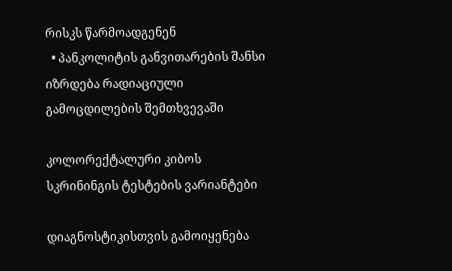რისკს წარმოადგენენ
  • პანკოლიტის განვითარების შანსი იზრდება რადიაციული გამოცდილების შემთხვევაში

კოლორექტალური კიბოს სკრინინგის ტესტების ვარიანტები

დიაგნოსტიკისთვის გამოიყენება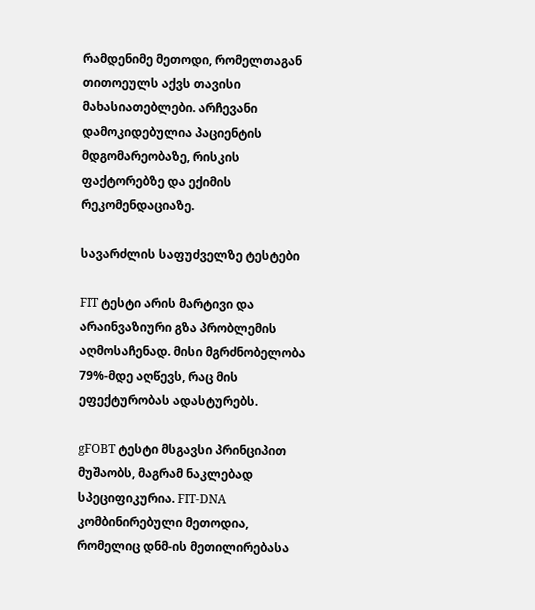რამდენიმე მეთოდი, რომელთაგან თითოეულს აქვს თავისი მახასიათებლები. არჩევანი დამოკიდებულია პაციენტის მდგომარეობაზე, რისკის ფაქტორებზე და ექიმის რეკომენდაციაზე.

სავარძლის საფუძველზე ტესტები

FIT ტესტი არის მარტივი და არაინვაზიური გზა პრობლემის აღმოსაჩენად. მისი მგრძნობელობა 79%-მდე აღწევს, რაც მის ეფექტურობას ადასტურებს.

gFOBT ტესტი მსგავსი პრინციპით მუშაობს, მაგრამ ნაკლებად სპეციფიკურია. FIT-DNA კომბინირებული მეთოდია, რომელიც დნმ-ის მეთილირებასა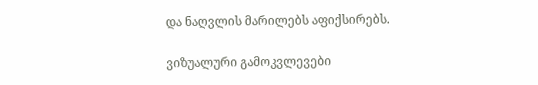და ნაღვლის მარილებს აფიქსირებს.

ვიზუალური გამოკვლევები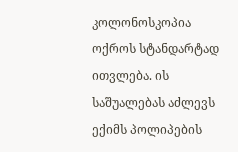კოლონოსკოპია ოქროს სტანდარტად ითვლება. ის საშუალებას აძლევს ექიმს პოლიპების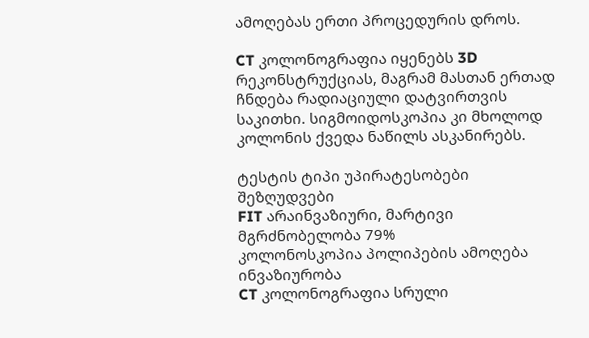ამოღებას ერთი პროცედურის დროს.

CT კოლონოგრაფია იყენებს 3D რეკონსტრუქციას, მაგრამ მასთან ერთად ჩნდება რადიაციული დატვირთვის საკითხი. სიგმოიდოსკოპია კი მხოლოდ კოლონის ქვედა ნაწილს ასკანირებს.

ტესტის ტიპი უპირატესობები შეზღუდვები
FIT არაინვაზიური, მარტივი მგრძნობელობა 79%
კოლონოსკოპია პოლიპების ამოღება ინვაზიურობა
CT კოლონოგრაფია სრული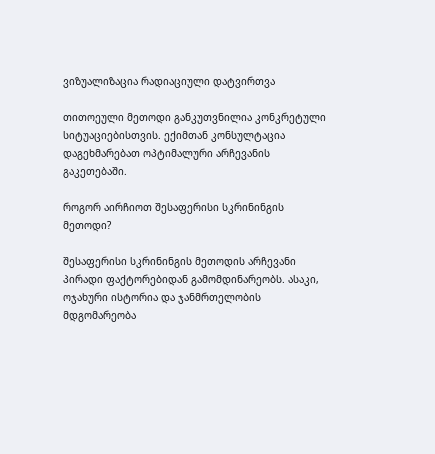ვიზუალიზაცია რადიაციული დატვირთვა

თითოეული მეთოდი განკუთვნილია კონკრეტული სიტუაციებისთვის. ექიმთან კონსულტაცია დაგეხმარებათ ოპტიმალური არჩევანის გაკეთებაში.

როგორ აირჩიოთ შესაფერისი სკრინინგის მეთოდი?

შესაფერისი სკრინინგის მეთოდის არჩევანი პირადი ფაქტორებიდან გამომდინარეობს. ასაკი, ოჯახური ისტორია და ჯანმრთელობის მდგომარეობა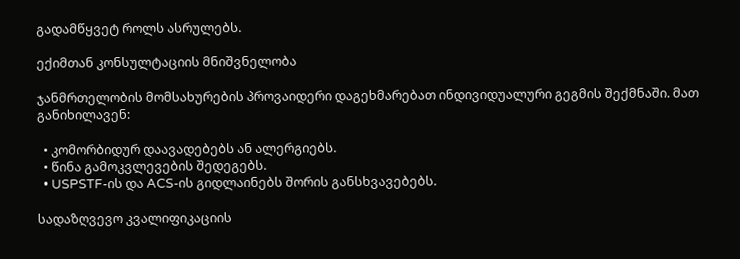გადამწყვეტ როლს ასრულებს.

ექიმთან კონსულტაციის მნიშვნელობა

ჯანმრთელობის მომსახურების პროვაიდერი დაგეხმარებათ ინდივიდუალური გეგმის შექმნაში. მათ განიხილავენ:

  • კომორბიდურ დაავადებებს ან ალერგიებს.
  • წინა გამოკვლევების შედეგებს.
  • USPSTF-ის და ACS-ის გიდლაინებს შორის განსხვავებებს.

სადაზღვევო კვალიფიკაციის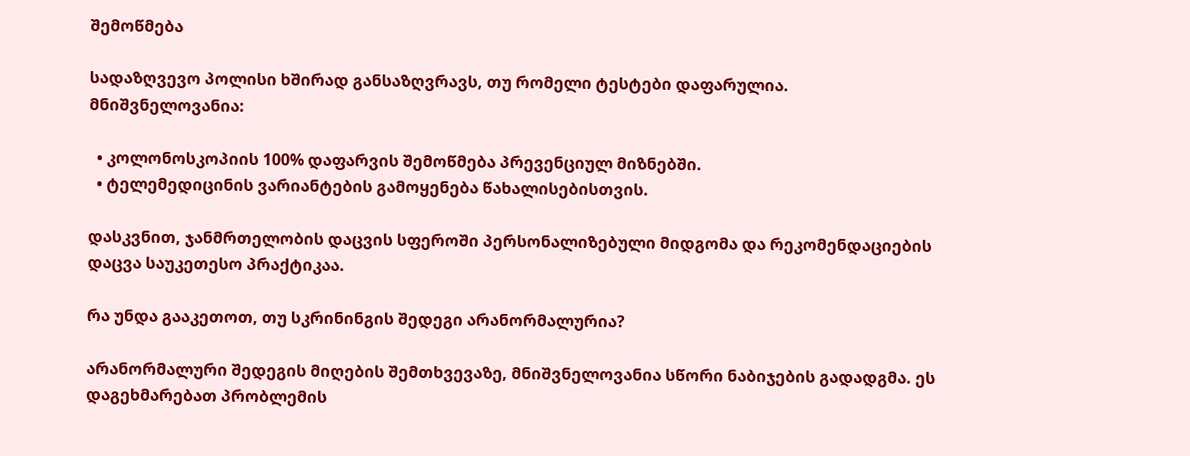შემოწმება

სადაზღვევო პოლისი ხშირად განსაზღვრავს, თუ რომელი ტესტები დაფარულია. მნიშვნელოვანია:

  • კოლონოსკოპიის 100% დაფარვის შემოწმება პრევენციულ მიზნებში.
  • ტელემედიცინის ვარიანტების გამოყენება წახალისებისთვის.

დასკვნით, ჯანმრთელობის დაცვის სფეროში პერსონალიზებული მიდგომა და რეკომენდაციების დაცვა საუკეთესო პრაქტიკაა.

რა უნდა გააკეთოთ, თუ სკრინინგის შედეგი არანორმალურია?

არანორმალური შედეგის მიღების შემთხვევაზე, მნიშვნელოვანია სწორი ნაბიჯების გადადგმა. ეს დაგეხმარებათ პრობლემის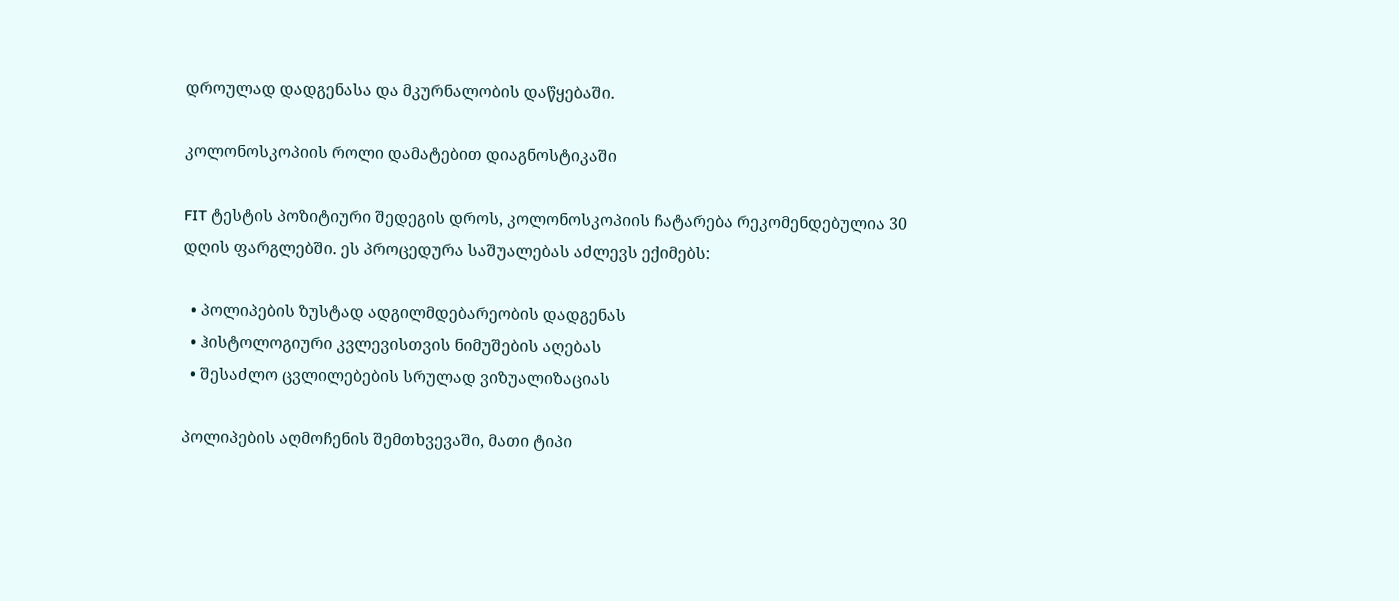დროულად დადგენასა და მკურნალობის დაწყებაში.

კოლონოსკოპიის როლი დამატებით დიაგნოსტიკაში

FIT ტესტის პოზიტიური შედეგის დროს, კოლონოსკოპიის ჩატარება რეკომენდებულია 30 დღის ფარგლებში. ეს პროცედურა საშუალებას აძლევს ექიმებს:

  • პოლიპების ზუსტად ადგილმდებარეობის დადგენას
  • ჰისტოლოგიური კვლევისთვის ნიმუშების აღებას
  • შესაძლო ცვლილებების სრულად ვიზუალიზაციას

პოლიპების აღმოჩენის შემთხვევაში, მათი ტიპი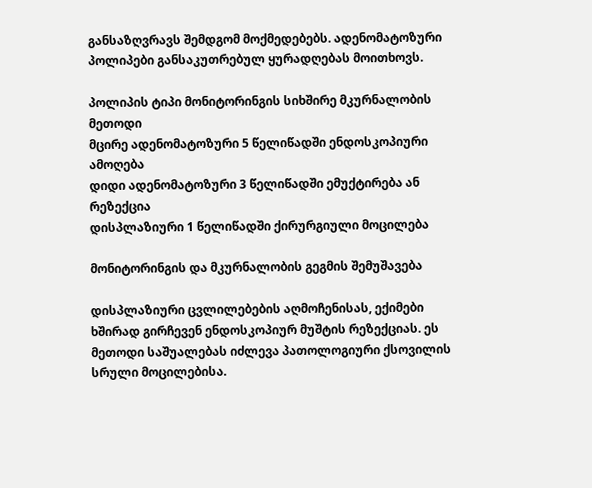განსაზღვრავს შემდგომ მოქმედებებს. ადენომატოზური პოლიპები განსაკუთრებულ ყურადღებას მოითხოვს.

პოლიპის ტიპი მონიტორინგის სიხშირე მკურნალობის მეთოდი
მცირე ადენომატოზური 5 წელიწადში ენდოსკოპიური ამოღება
დიდი ადენომატოზური 3 წელიწადში ემუქტირება ან რეზექცია
დისპლაზიური 1 წელიწადში ქირურგიული მოცილება

მონიტორინგის და მკურნალობის გეგმის შემუშავება

დისპლაზიური ცვლილებების აღმოჩენისას, ექიმები ხშირად გირჩევენ ენდოსკოპიურ მუშტის რეზექციას. ეს მეთოდი საშუალებას იძლევა პათოლოგიური ქსოვილის სრული მოცილებისა.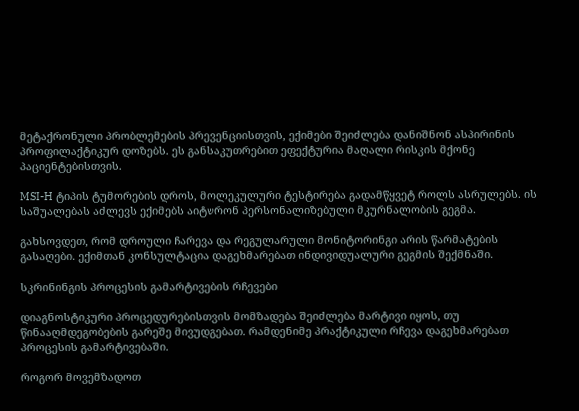მეტაქრონული პრობლემების პრევენციისთვის, ექიმები შეიძლება დანიშნონ ასპირინის პროფილაქტიკურ დოზებს. ეს განსაკუთრებით ეფექტურია მაღალი რისკის მქონე პაციენტებისთვის.

MSI-H ტიპის ტუმორების დროს, მოლეკულური ტესტირება გადამწყვეტ როლს ასრულებს. ის საშუალებას აძლევს ექიმებს აიტשრონ პერსონალიზებული მკურნალობის გეგმა.

გახსოვდეთ, რომ დროული ჩარევა და რეგულარული მონიტორინგი არის წარმატების გასაღები. ექიმთან კონსულტაცია დაგეხმარებათ ინდივიდუალური გეგმის შექმნაში.

სკრინინგის პროცესის გამარტივების რჩევები

დიაგნოსტიკური პროცედურებისთვის მომზადება შეიძლება მარტივი იყოს, თუ წინააღმდეგობების გარეშე მივუდგებათ. რამდენიმე პრაქტიკული რჩევა დაგეხმარებათ პროცესის გამარტივებაში.

როგორ მოვემზადოთ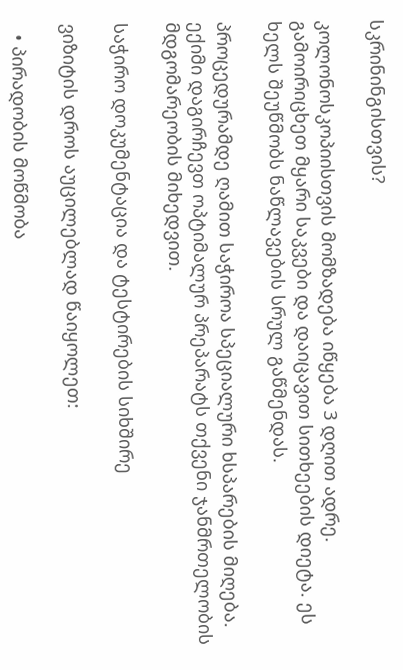სკრინინგისთვის?

კოლონოსკოპიისთვის მომზადება იწყება 3 დღით ადრე. გამოირიცხეთ მყარი საკვები და დაიცავით სითხეების დიეტა. ეს ხელს შეუწმობს ნაწლავების სრულ გაწმენდას.

პროცედურამდე ღამით საჭიროა სპეციალური ხსპარების მიღება. ექიმი დაგირჩევთ ოპტიმალურ პრეპარატს თქვენი ჯანმრთელობის მდგომარეობის მიხედვით.

საჭირო დოკუმენტაცია და ტესტირების სიხშირე

ვიზიტის დროს აუცილებლად წაიყოლეთ:

  • პირადობის მოწმობა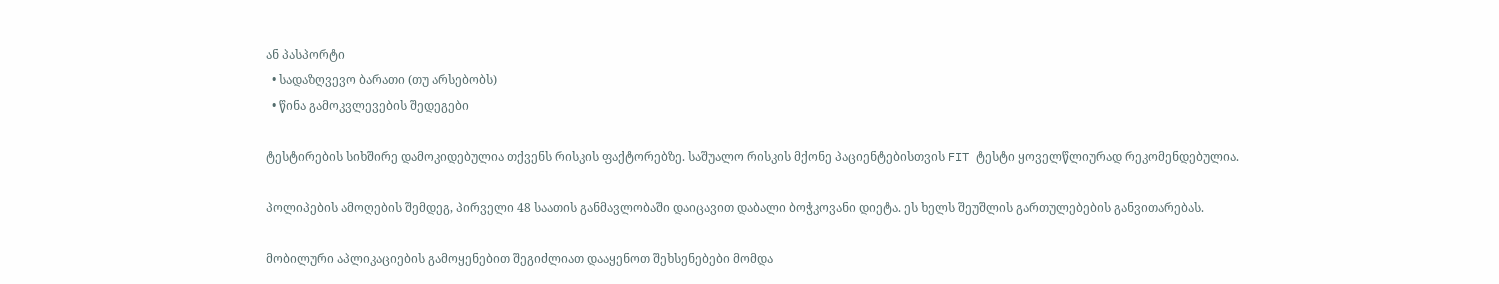ან პასპორტი
  • სადაზღვევო ბარათი (თუ არსებობს)
  • წინა გამოკვლევების შედეგები

ტესტირების სიხშირე დამოკიდებულია თქვენს რისკის ფაქტორებზე. საშუალო რისკის მქონე პაციენტებისთვის FIT ტესტი ყოველწლიურად რეკომენდებულია.

პოლიპების ამოღების შემდეგ, პირველი 48 საათის განმავლობაში დაიცავით დაბალი ბოჭკოვანი დიეტა. ეს ხელს შეუშლის გართულებების განვითარებას.

მობილური აპლიკაციების გამოყენებით შეგიძლიათ დააყენოთ შეხსენებები მომდა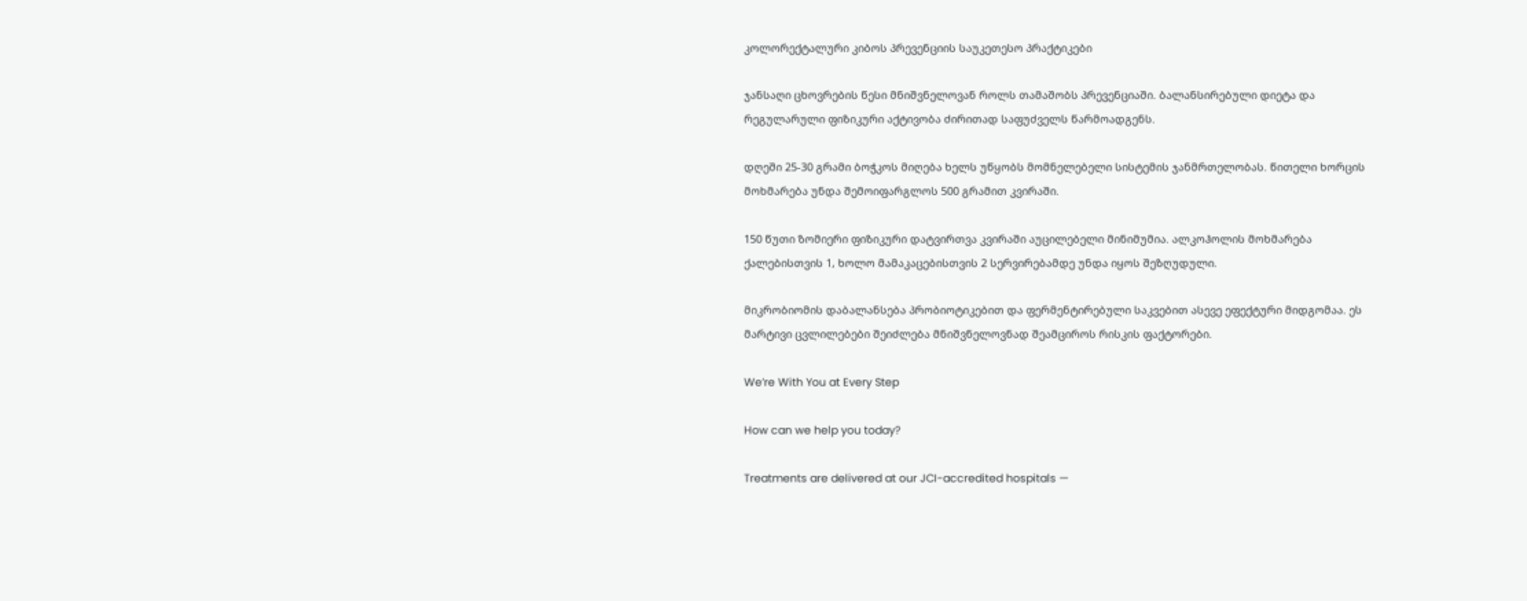კოლორექტალური კიბოს პრევენციის საუკეთესო პრაქტიკები

ჯანსაღი ცხოვრების წესი მნიშვნელოვან როლს თამაშობს პრევენციაში. ბალანსირებული დიეტა და რეგულარული ფიზიკური აქტივობა ძირითად საფუძველს წარმოადგენს.

დღეში 25-30 გრამი ბოჭკოს მიღება ხელს უწყობს მომნელებელი სისტემის ჯანმრთელობას. წითელი ხორცის მოხმარება უნდა შემოიფარგლოს 500 გრამით კვირაში.

150 წუთი ზომიერი ფიზიკური დატვირთვა კვირაში აუცილებელი მინიმუმია. ალკოჰოლის მოხმარება ქალებისთვის 1, ხოლო მამაკაცებისთვის 2 სერვირებამდე უნდა იყოს შეზღუდული.

მიკრობიომის დაბალანსება პრობიოტიკებით და ფერმენტირებული საკვებით ასევე ეფექტური მიდგომაა. ეს მარტივი ცვლილებები შეიძლება მნიშვნელოვნად შეამციროს რისკის ფაქტორები.

We’re With You at Every Step

How can we help you today?

Treatments are delivered at our JCI-accredited hospitals —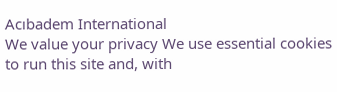Acıbadem International
We value your privacy We use essential cookies to run this site and, with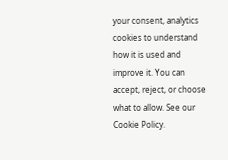your consent, analytics cookies to understand how it is used and improve it. You can accept, reject, or choose what to allow. See our Cookie Policy.